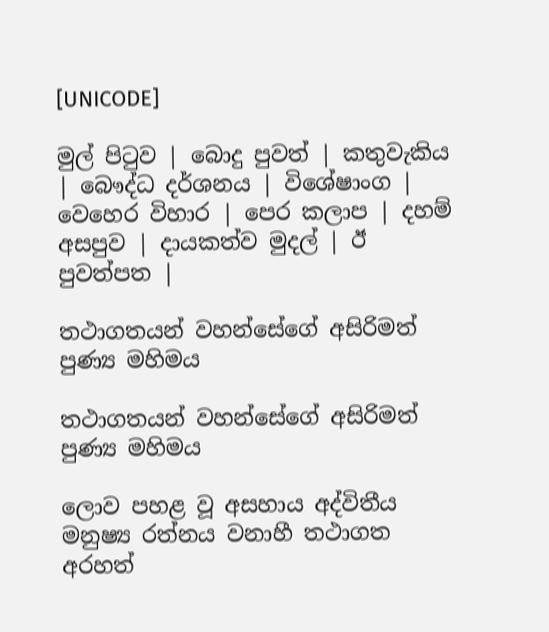[UNICODE]

මුල් පිටුව | බොදු පුවත් | කතුවැකිය | බෞද්ධ දර්ශනය | විශේෂාංග | වෙහෙර විහාර | පෙර කලාප | දහම් අසපුව | දායකත්ව මුදල් | ඊ පුවත්පත |

තථාගතයන් වහන්සේගේ අසිරිමත් පුණ්‍ය මහිමය

තථාගතයන් වහන්සේගේ අසිරිමත් පුණ්‍ය මහිමය

ලොව පහළ වූ අසහාය අද්විතීය මනුෂ්‍ය රත්නය වනාහී තථාගත අරහත්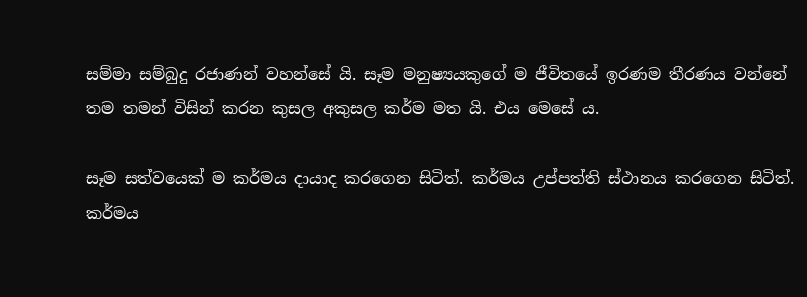සම්මා සම්බුදු රජාණන් වහන්සේ යි. සෑම මනුෂ්‍යයකුගේ ම ජීවිතයේ ඉරණම තීරණය වන්නේ තම තමන් විසින් කරන කුසල අකුසල කර්ම මත යි. එය මෙසේ ය.

සෑම සත්වයෙක් ම කර්මය දායාද කරගෙන සිටිත්. කර්මය උප්පත්ති ස්ථානය කරගෙන සිටිත්. කර්මය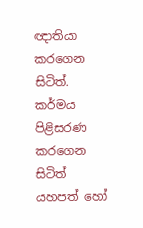ඥාතියා කරගෙන සිටිත්. කර්මය පිළිසරණ කරගෙන සිටිත් යහපත් හෝ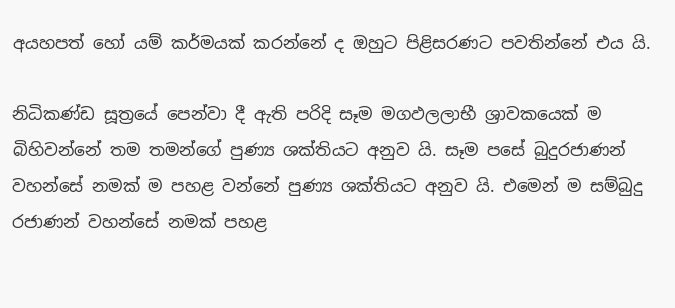අයහපත් හෝ යම් කර්මයක් කරන්නේ ද ඔහුට පිළිසරණට පවතින්නේ එය යි.

නිධිකණ්ඩ සූත්‍රයේ පෙන්වා දී ඇති පරිදි සෑම මගඵලලාභී ශ්‍රාවකයෙක් ම බිහිවන්නේ තම තමන්ගේ පුණ්‍ය ශක්තියට අනුව යි. සෑම පසේ බුදුරජාණන් වහන්සේ නමක් ම පහළ වන්නේ පුණ්‍ය ශක්තියට අනුව යි. එමෙන් ම සම්බුදු රජාණන් වහන්සේ නමක් පහළ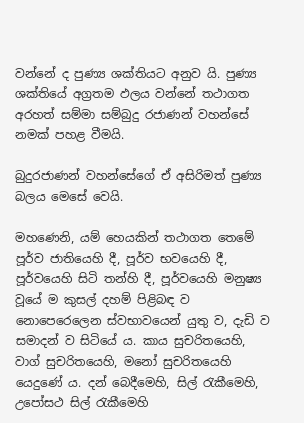වන්නේ ද පුණ්‍ය ශක්තියට අනුව යි. පුණ්‍ය ශක්තියේ අග්‍රතම ඵලය වන්නේ තථාගත අරහත් සම්මා සම්බුදු රජාණන් වහන්සේ නමක් පහළ වීමයි.

බුදුරජාණන් වහන්සේගේ ඒ අසිරිමත් පුණ්‍ය බලය මෙසේ වෙයි.

මහණෙනි, යම් හෙයකින් තථාගත තෙමේ පූර්ව ජාතියෙහි දී, පූර්ව භවයෙහි දී, පූර්වයෙහි සිටි තන්හි දී, පූර්වයෙහි මනුෂ්‍ය වූයේ ම කුසල් දහම් පිළිබඳ ව නොපෙරෙලෙන ස්වභාවයෙන් යුතු ව, දැඩි ව සමාදන් ව සිටියේ ය. කාය සුචරිතයෙහි, වාග් සුචරිතයෙහි, මනෝ සුචරිතයෙහි යෙදුණේ ය. දන් බෙදීමෙහි, සිල් රැකීමෙහි, උපෝසථ සිල් රැකීමෙහි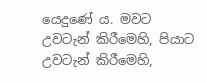යෙදුණේ ය. මවට උවටැන් කිරීමෙහි, පියාට උවටැන් කිරීමෙහි,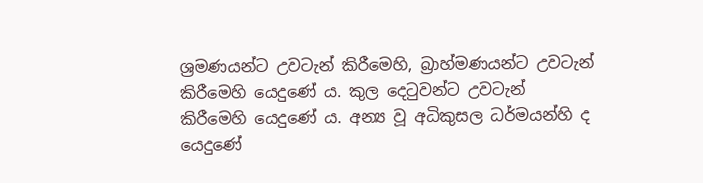ශ්‍රමණයන්ට උවටැන් කිරීමෙහි, බ්‍රාහ්මණයන්ට උවටැන් කිරීමෙහි යෙදුණේ ය. කුල දෙටුවන්ට උවටැන් කිරීමෙහි යෙදුණේ ය. අන්‍ය වූ අධිකුසල ධර්මයන්හි ද යෙදුණේ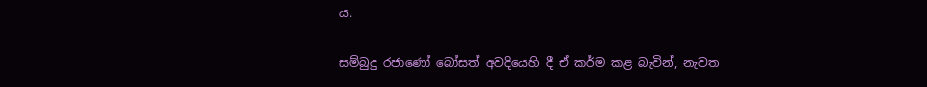ය.

සම්බුදු රජාණෝ බෝසත් අවදියෙහි දී ඒ කර්ම කළ බැවින්, නැවත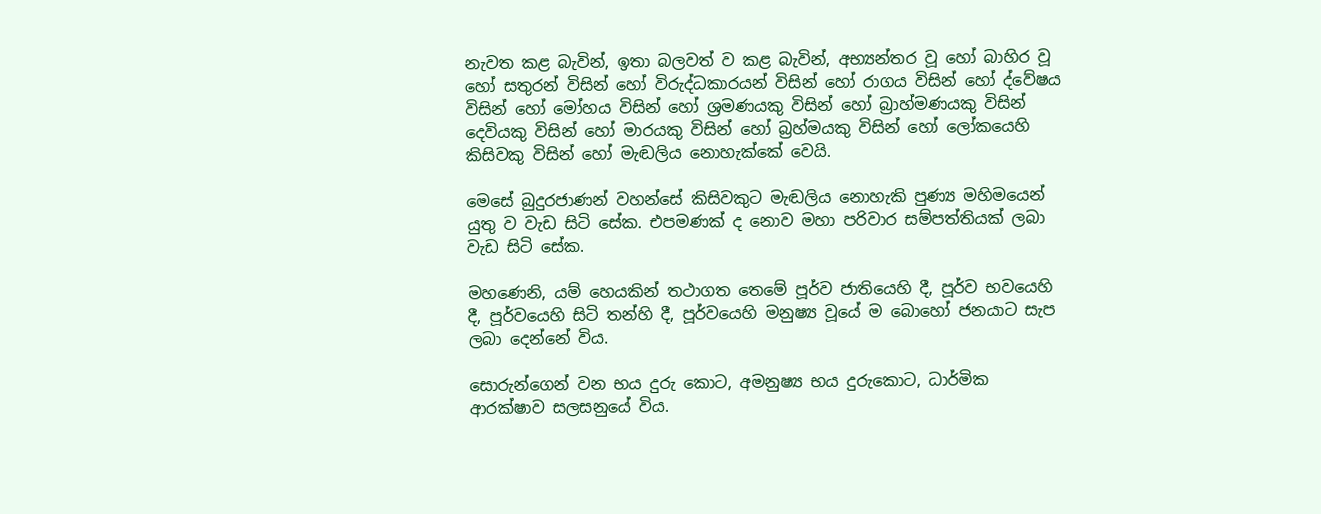නැවත කළ බැවින්, ඉතා බලවත් ව කළ බැවින්, අභ්‍යන්තර වූ හෝ බාහිර වූ හෝ සතුරන් විසින් හෝ විරුද්ධකාරයන් විසින් හෝ රාගය විසින් හෝ ද්වේෂය විසින් හෝ මෝහය විසින් හෝ ශ්‍රමණයකු විසින් හෝ බ්‍රාහ්මණයකු විසින් දෙවියකු විසින් හෝ මාරයකු විසින් හෝ බ්‍රහ්මයකු විසින් හෝ ලෝකයෙහි කිසිවකු විසින් හෝ මැඬලිය නොහැක්කේ වෙයි.

මෙසේ බුදුරජාණන් වහන්සේ කිසිවකුට මැඬලිය නොහැකි පුණ්‍ය මහිමයෙන් යුතු ව වැඩ සිටි සේක. එපමණක් ද නොව මහා පරිවාර සම්පත්තියක් ලබා වැඩ සිටි සේක.

මහණෙනි, යම් හෙයකින් තථාගත තෙමේ පූර්ව ජාතියෙහි දී, පූර්ව භවයෙහි දී, පූර්වයෙහි සිටි තන්හි දී, පූර්වයෙහි මනුෂ්‍ය වූයේ ම බොහෝ ජනයාට සැප ලබා දෙන්නේ විය.

සොරුන්ගෙන් වන භය දුරු කොට, අමනුෂ්‍ය භය දුරුකොට, ධාර්මික ආරක්ෂාව සලසනුයේ විය.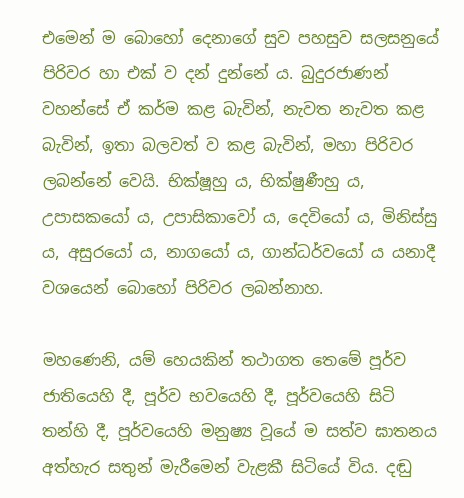එමෙන් ම බොහෝ දෙනාගේ සුව පහසුව සලසනුයේ පිරිවර හා එක් ව දන් දුන්නේ ය. බුදුරජාණන් වහන්සේ ඒ කර්ම කළ බැවින්, නැවත නැවත කළ බැවින්, ඉතා බලවත් ව කළ බැවින්, මහා පිරිවර ලබන්නේ වෙයි. භික්ෂූහු ය, භික්ෂුණීහු ය, උපාසකයෝ ය, උපාසිකාවෝ ය, දෙවියෝ ය, මිනිස්සු ය, අසුරයෝ ය, නාගයෝ ය, ගාන්ධර්වයෝ ය යනාදී වශයෙන් බොහෝ පිරිවර ලබන්නාහ.

මහණෙනි, යම් හෙයකින් තථාගත තෙමේ පූර්ව ජාතියෙහි දී, පූර්ව භවයෙහි දී, පූර්වයෙහි සිටි තන්හි දී, පූර්වයෙහි මනුෂ්‍ය වූයේ ම සත්ව ඝාතනය අත්හැර සතුන් මැරීමෙන් වැළකී සිටියේ විය. දඬු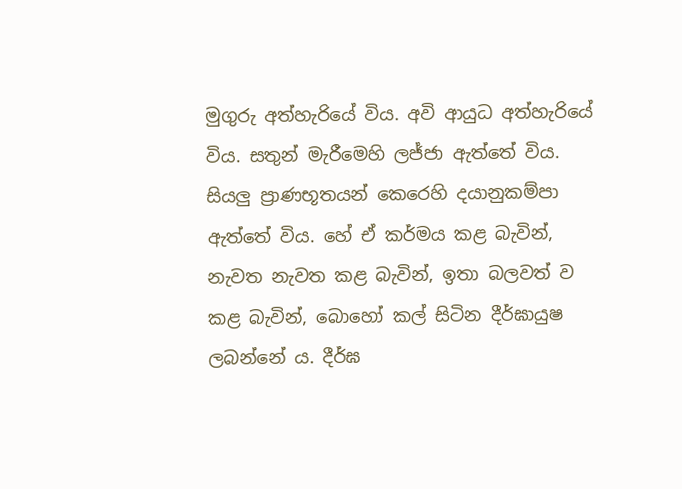මුගුරු අත්හැරියේ විය. අවි ආයුධ අත්හැරියේ විය. සතුන් මැරීමෙහි ලජ්ජා ඇත්තේ විය. සියලු ප්‍රාණභූතයන් කෙරෙහි දයානුකම්පා ඇත්තේ විය. හේ ඒ කර්මය කළ බැවින්, නැවත නැවත කළ බැවින්, ඉතා බලවත් ව කළ බැවින්, බොහෝ කල් සිටින දීර්ඝායුෂ ලබන්නේ ය. දීර්ඝ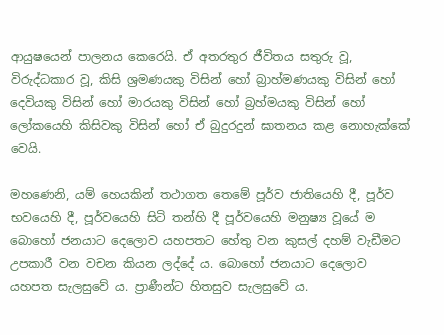ආයුෂයෙන් පාලනය කෙරෙයි. ඒ අතරතුර ජීවිතය සතුරු වූ, විරුද්ධකාර වූ, කිසි ශ්‍රමණයකු විසින් හෝ බ්‍රාහ්මණයකු විසින් හෝ දෙවියකු විසින් හෝ මාරයකු විසින් හෝ බ්‍රහ්මයකු විසින් හෝ ලෝකයෙහි කිසිවකු විසින් හෝ ඒ බුදුරදුන් ඝාතනය කළ නොහැක්කේ වෙයි.

මහණෙනි, යම් හෙයකින් තථාගත තෙමේ පූර්ව ජාතියෙහි දී, පූර්ව භවයෙහි දී, පූර්වයෙහි සිටි තන්හි දී පූර්වයෙහි මනුෂ්‍ය වූයේ ම බොහෝ ජනයාට දෙලොව යහපතට හේතු වන කුසල් දහම් වැඩීමට උපකාරී වන වචන කියන ලද්දේ ය. බොහෝ ජනයාට දෙලොව යහපත සැලසුවේ ය. ප්‍රාණීන්ට හිතසුව සැලසුවේ ය.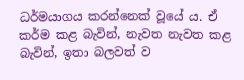ධර්මයාගය කරන්නෙක් වූයේ ය. ඒ කර්ම කළ බැවින්, නැවත නැවත කළ බැවින්, ඉතා බලවත් ව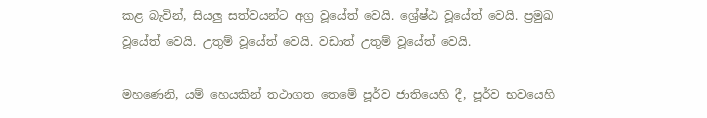කළ බැවින්, සියලු සත්වයන්ට අග්‍ර වූයේත් වෙයි. ශ්‍රේෂ්ඨ වූයේත් වෙයි. ප්‍රමුඛ වූයේත් වෙයි. උතුම් වූයේත් වෙයි. වඩාත් උතුම් වූයේත් වෙයි.

මහණෙනි, යම් හෙයකින් තථාගත තෙමේ පූර්ව ජාතියෙහි දී, පූර්ව භවයෙහි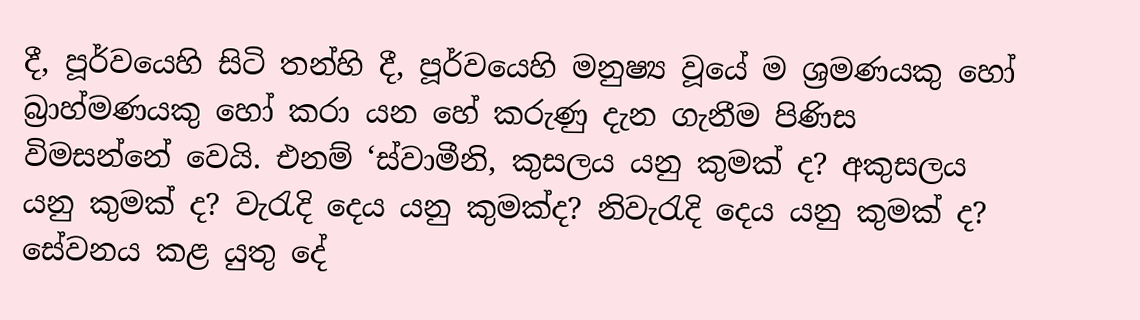දී, පූර්වයෙහි සිටි තන්හි දී, පූර්වයෙහි මනුෂ්‍ය වූයේ ම ශ්‍රමණයකු හෝ බ්‍රාහ්මණයකු හෝ කරා යන හේ කරුණු දැන ගැනීම පිණිස විමසන්නේ වෙයි. එනම් ‘ස්වාමීනි, කුසලය යනු කුමක් ද? අකුසලය යනු කුමක් ද? වැරැදි දෙය යනු කුමක්ද? නිවැරැදි දෙය යනු කුමක් ද? සේවනය කළ යුතු දේ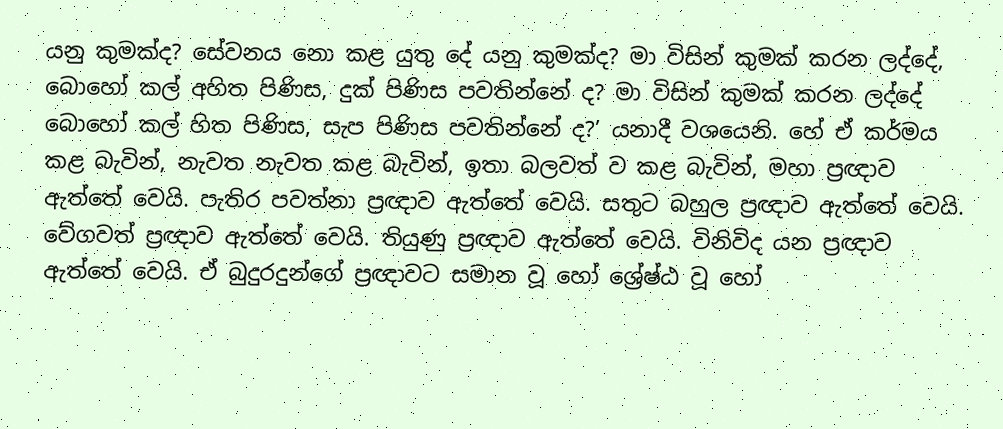යනු කුමක්ද? සේවනය නො කළ යුතු දේ යනු කුමක්ද? මා විසින් කුමක් කරන ලද්දේ, බොහෝ කල් අහිත පිණිස, දුක් පිණිස පවතින්නේ ද? මා විසින් කුමක් කරන ලද්දේ බොහෝ කල් හිත පිණිස, සැප පිණිස පවතින්නේ ද?’ යනාදී වශයෙනි. හේ ඒ කර්මය කළ බැවින්, නැවත නැවත කළ බැවින්, ඉතා බලවත් ව කළ බැවින්, මහා ප්‍රඥාව ඇත්තේ වෙයි. පැතිර පවත්නා ප්‍රඥාව ඇත්තේ වෙයි. සතුට බහුල ප්‍රඥාව ඇත්තේ වෙයි. වේගවත් ප්‍රඥාව ඇත්තේ වෙයි. තියුණු ප්‍රඥාව ඇත්තේ වෙයි. විනිවිද යන ප්‍රඥාව ඇත්තේ වෙයි. ඒ බුදුරදුන්ගේ ප්‍රඥාවට සමාන වූ හෝ ශ්‍රේෂ්ඨ වූ හෝ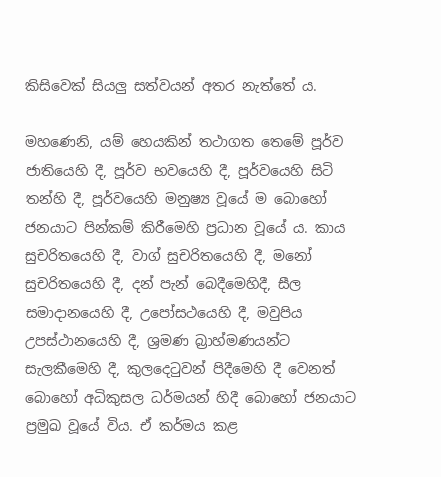කිසිවෙක් සියලු සත්වයන් අතර නැත්තේ ය.

මහණෙනි, යම් හෙයකින් තථාගත තෙමේ පූර්ව ජාතියෙහි දී, පූර්ව භවයෙහි දී, පූර්වයෙහි සිටි තන්හි දී, පූර්වයෙහි මනුෂ්‍ය වූයේ ම බොහෝ ජනයාට පින්කම් කිරීමෙහි ප්‍රධාන වූයේ ය. කාය සුචරිතයෙහි දී, වාග් සුචරිතයෙහි දී, මනෝ සුචරිතයෙහි දී, දන් පැන් බෙදීමෙහිදී, සීල සමාදානයෙහි දී, උපෝසථයෙහි දී, මවුපිය උපස්ථානයෙහි දී, ශ්‍රමණ බ්‍රාහ්මණයන්ට සැලකීමෙහි දී, කුලදෙටුවන් පිදීමෙහි දී වෙනත් බොහෝ අධිකුසල ධර්මයන් හිදී බොහෝ ජනයාට ප්‍රමුඛ වූයේ විය. ඒ කර්මය කළ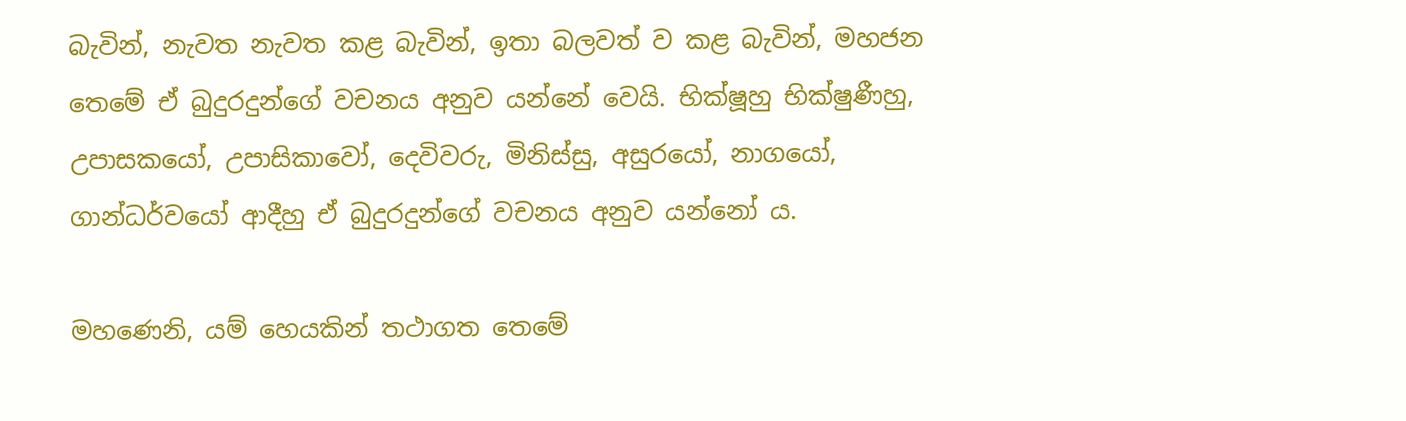බැවින්, නැවත නැවත කළ බැවින්, ඉතා බලවත් ව කළ බැවින්, මහජන තෙමේ ඒ බුදුරදුන්ගේ වචනය අනුව යන්නේ වෙයි. භික්ෂූහු භික්ෂුණීහු, උපාසකයෝ, උපාසිකාවෝ, දෙවිවරු, මිනිස්සු, අසුරයෝ, නාගයෝ, ගාන්ධර්වයෝ ආදීහු ඒ බුදුරදුන්ගේ වචනය අනුව යන්නෝ ය.

මහණෙනි, යම් හෙයකින් තථාගත තෙමේ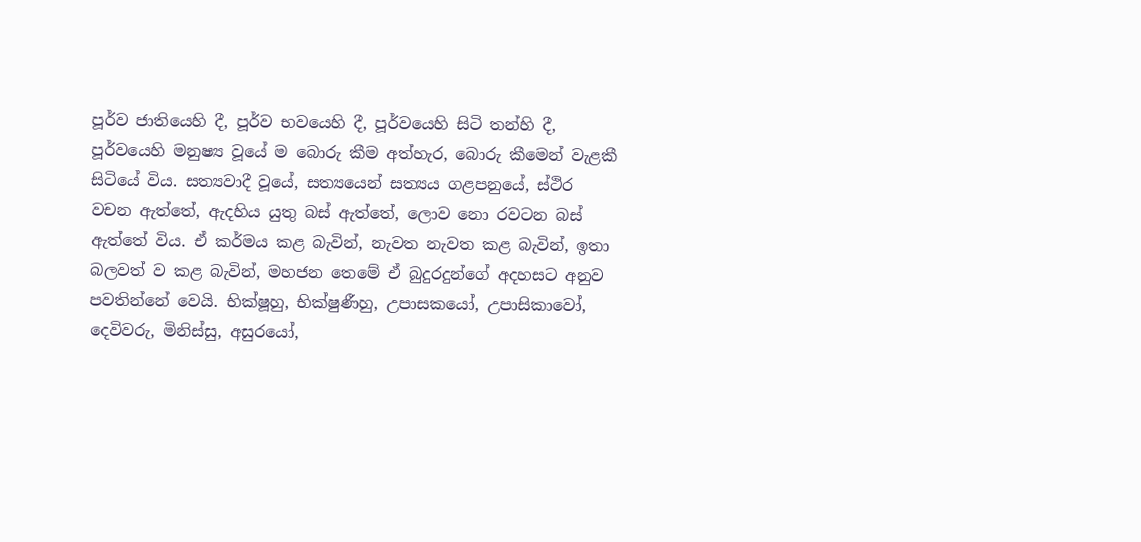පූර්ව ජාතියෙහි දී, පූර්ව භවයෙහි දී, පූර්වයෙහි සිටි තන්හි දී, පූර්වයෙහි මනුෂ්‍ය වූයේ ම බොරු කීම අත්හැර, බොරු කීමෙන් වැළකී සිටියේ විය. සත්‍යවාදී වූයේ, සත්‍යයෙන් සත්‍යය ගළපනුයේ, ස්ථිර වචන ඇත්තේ, ඇදහිය යුතු බස් ඇත්තේ, ලොව නො රවටන බස් ඇත්තේ විය. ඒ කර්මය කළ බැවින්, නැවත නැවත කළ බැවින්, ඉතා බලවත් ව කළ බැවින්, මහජන තෙමේ ඒ බුදුරදුන්ගේ අදහසට අනුව පවතින්නේ වෙයි. භික්ෂූහු, භික්ෂුණීහු, උපාසකයෝ, උපාසිකාවෝ, දෙවිවරු, මිනිස්සු, අසුරයෝ,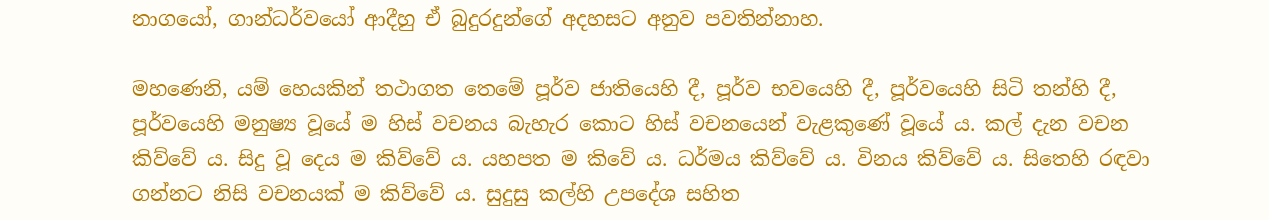නාගයෝ, ගාන්ධර්වයෝ ආදීහු ඒ බුදුරදුන්ගේ අදහසට අනුව පවතින්නාහ.

මහණෙනි, යම් හෙයකින් තථාගත තෙමේ පූර්ව ජාතියෙහි දී, පූර්ව භවයෙහි දී, පූර්වයෙහි සිටි තන්හි දී, පූර්වයෙහි මනුෂ්‍ය වූයේ ම හිස් වචනය බැහැර කොට හිස් වචනයෙන් වැළකුණේ වූයේ ය. කල් දැන වචන කිව්වේ ය. සිදු වූ දෙය ම කිව්වේ ය. යහපත ම කිවේ ය. ධර්මය කිව්වේ ය. විනය කිව්වේ ය. සිතෙහි රඳවා ගන්නට නිසි වචනයක් ම කිව්වේ ය. සුදුසු කල්හි උපදේශ සහිත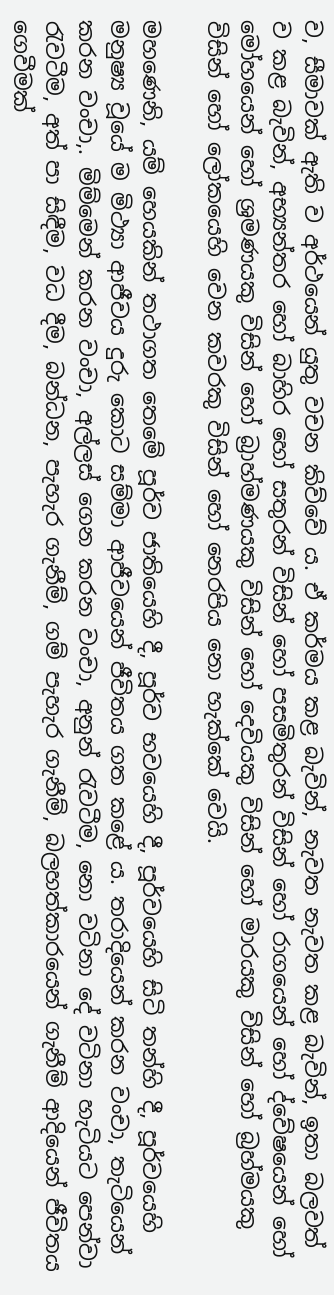ව, සීමාවක් ඇති ව අර්ථයෙන් යුතු වචන කිව්වේ ය. ඒ කර්මය කළ බැවින්, නැවත නැවත කළ බැවින්, ඉතා බලවත් ව කළ බැවින්, අභ්‍යන්තර හෝ බාහිර හෝ සතුරන් විසින් හෝ පසමිතුරන් විසින් හෝ රාගයෙන් හෝ ද්වේෂයෙන් හෝ මෝහයෙන් හෝ ශ්‍රමණයකු විසින් හෝ බ්‍රාහ්මණයකු විසින් හෝ දෙවියකු විසින් හෝ මාරයකු විසින් හෝ බ්‍රහ්මයකු විසින් හෝ ලෝකයෙහි වෙන කවරකු විසින් හෝ නෙරපිය නො හැක්කේ වෙයි.

මහණෙනි, යම් හෙයකින් තථාගත තෙමේ පූර්ව ජාතියෙහි දී, පූර්ව භවයෙහි දී, පූර්වයෙහි සිටි තන්හි දී, පූර්වයෙහි මනුෂ්‍ය වූයේ ම මිථ්‍යා ආජීවය දුරු කොට සම්මා ආජීවයෙන් ජීවිතය ගත කළේ ය. තරාදියෙන් කරන වංචා, තැටියෙන් කරන වංචා,. මිම්මෙන් කරන වංචා, අල්ලස් ගෙන කරන වංචා, අනුන් රැවටීම, නො වටිනා දේ වටිනා හැටියට පෙන්වා රැවටීම, අත් පා සිඳීම, වධ දීම, බන්ධන, පැහැර ගැනීම්, ගම් පැහැර ගැනීම්, බලහත්කාරයෙන් ගැනීම් ආදියෙන් ජීවිතය ගෙවීමක්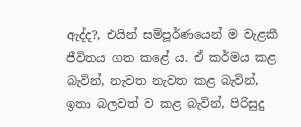ඇද්ද?, එයින් සම්පූර්ණයෙන් ම වැළකී ජීවිතය ගත කළේ ය. ඒ කර්මය කළ බැවින්, නැවත නැවත කළ බැවින්, ඉතා බලවත් ව කළ බැවින්, පිරිසුදු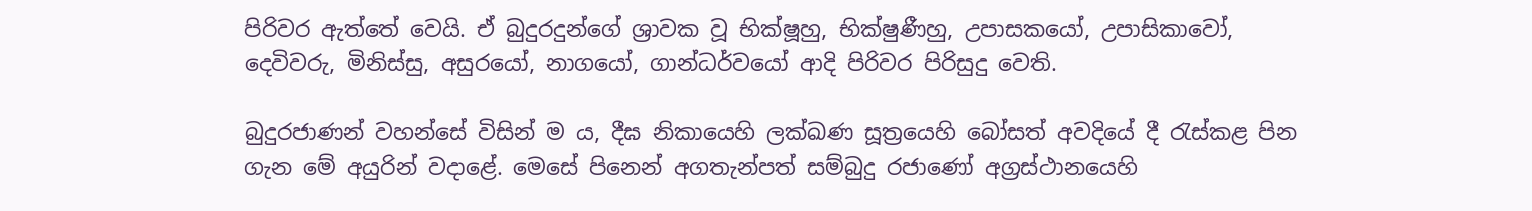පිරිවර ඇත්තේ වෙයි. ඒ බුදුරදුන්ගේ ශ්‍රාවක වූ භික්ෂූහු, භික්ෂුණීහු, උපාසකයෝ, උපාසිකාවෝ, දෙවිවරු, මිනිස්සු, අසුරයෝ, නාගයෝ, ගාන්ධර්වයෝ ආදි පිරිවර පිරිසුදු වෙති.

බුදුරජාණන් වහන්සේ විසින් ම ය, දීඝ නිකායෙහි ලක්ඛණ සූත්‍රයෙහි බෝසත් අවදියේ දී රැස්කළ පින ගැන මේ අයුරින් වදාළේ. මෙසේ පිනෙන් අගතැන්පත් සම්බුදු රජාණෝ අග්‍රස්ථානයෙහි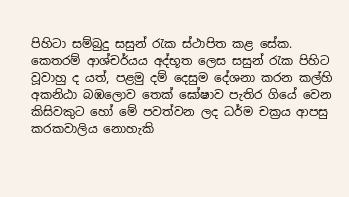පිහිටා සම්බුදු සසුන් රැක ස්ථාපිත කළ සේක. කෙතරම් ආශ්චර්යය අද්භූත ලෙස සසුන් රැක පිහිට වූවාහු ද යත්, පළමු දම් දෙසුම දේශනා කරන කල්හි අකනිඨා බඹලොව තෙක් ඝෝෂාව පැතිර ගියේ වෙන කිසිවකුට හෝ මේ පවත්වන ලද ධර්ම චක්‍රය ආපසු කරකවාලිය නොහැකි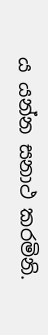ය යන්න සනාථ කරමිනි.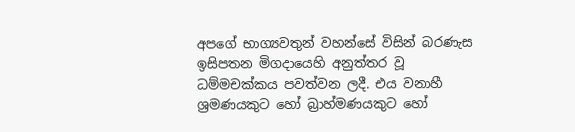අපගේ භාග්‍යවතුන් වහන්සේ විසින් බරණැස ඉසිපතන මිගදායෙහි අනුත්තර වූ ධම්මචක්කය පවත්වන ලදී. එය වනාහී ශ්‍රමණයකුට හෝ බ්‍රාහ්මණයකුට හෝ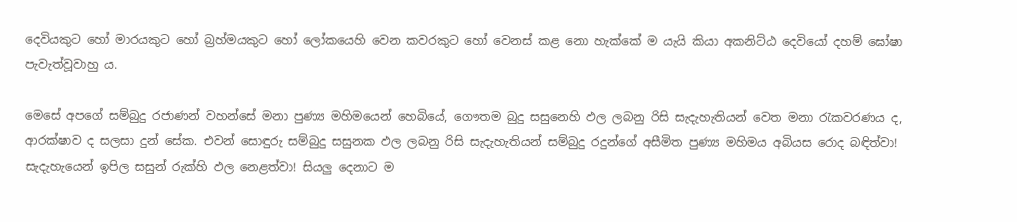දෙවියකුට හෝ මාරයකුට හෝ බ්‍රහ්මයකුට හෝ ලෝකයෙහි වෙන කවරකුට හෝ වෙනස් කළ නො හැක්කේ ම යැයි කියා අකනිට්ඨ දෙවියෝ දහම් ඝෝෂා පැවැත්වූවාහු ය.

මෙසේ අපගේ සම්බුදු රජාණන් වහන්සේ මනා පුණ්‍ය මහිමයෙන් හෙබියේ, ගෞතම බුදු සසුනෙහි ඵල ලබනු රිසි සැදැහැතියන් වෙත මනා රැකවරණය ද, ආරක්ෂාව ද සලසා දුන් සේක. එවන් සොඳුරු සම්බුදු සසුනක ඵල ලබනු රිසි සැදැහැතියන් සම්බුදු රදුන්ගේ අසීමිත පුණ්‍ය මහිමය අබියස රොද බඳිත්වා! සැදැහැයෙන් ඉපිල සසුන් රුක්හි ඵල නෙළත්වා! සියලු දෙනාට ම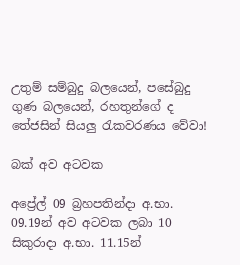උතුම් සම්බුදු බලයෙන්, පසේබුදු ගුණ බලයෙන්, රහතුන්ගේ ද තේජසින් සියලු රැකවරණය වේවා!

බක් අව අටවක

අප්‍රේල් 09 බ්‍රහපතින්දා අ.භා. 09.19න් අව අටවක ලබා 10 සිකුරාදා අ.භා. 11.15න්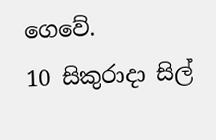ගෙවේ.
10 සිකුරාදා සිල්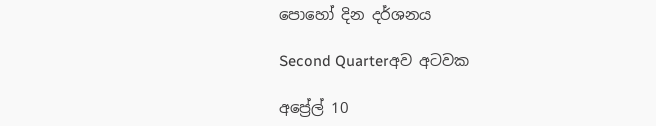පොහෝ දින දර්ශනය

Second Quarterඅව අටවක

අප්‍රේල් 10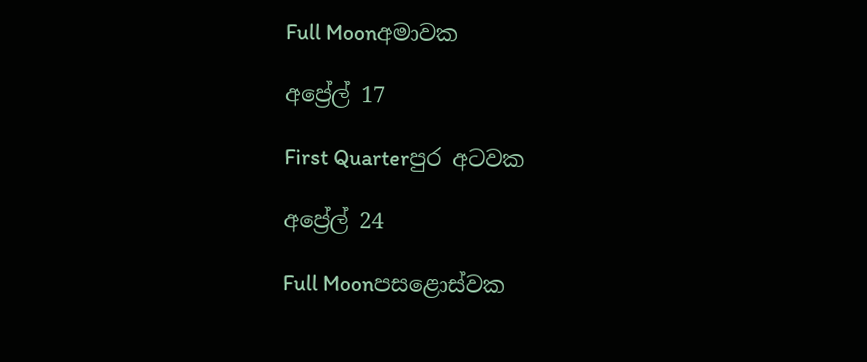Full Moonඅමාවක

අප්‍රේල් 17

First Quarterපුර අටවක

අප්‍රේල් 24

Full Moonපසළොස්වක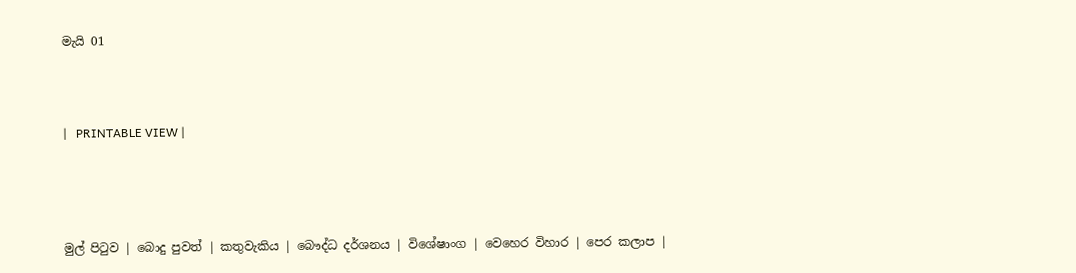මැයි 01



|   PRINTABLE VIEW |




මුල් පිටුව | බොදු පුවත් | කතුවැකිය | බෞද්ධ දර්ශනය | විශේෂාංග | වෙහෙර විහාර | පෙර කලාප |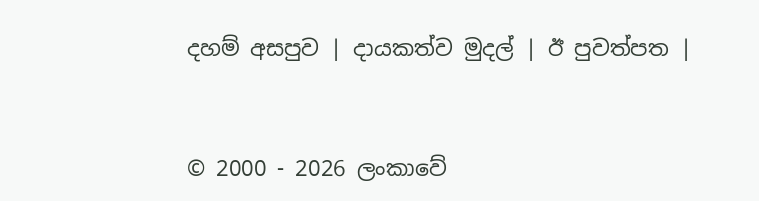දහම් අසපුව | දායකත්ව මුදල් | ඊ පුවත්පත |



© 2000 - 2026 ලංකාවේ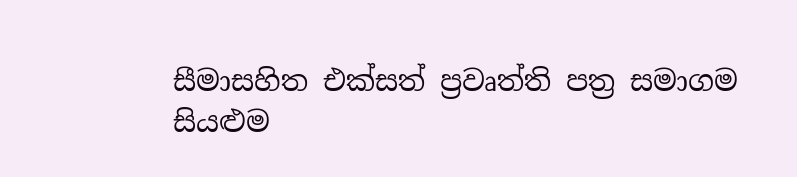සීමාසහිත එක්සත් ප්‍රවෘත්ති පත්‍ර සමාගම
සියළුම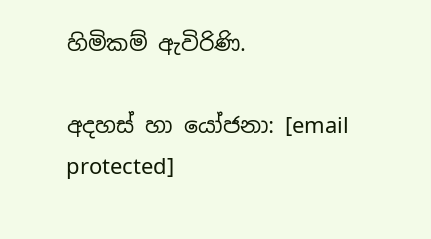හිමිකම් ඇවිරිණි.

අදහස් හා යෝජනා: [email protected]